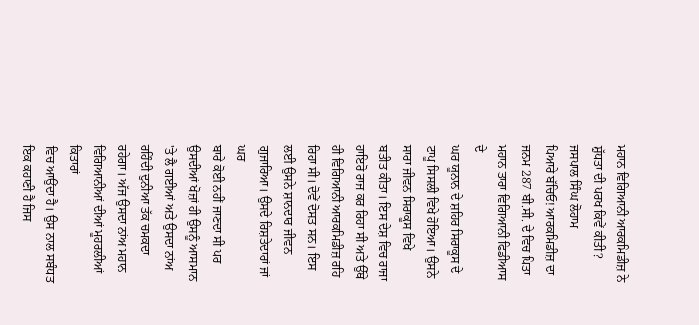ਮਹਾਨ ਵਿਗਿਆਨੀ ਆਰਕਮਿਡੀਜ਼ ਨੇ ਸ਼ੁੱਧਤਾ ਦੀ ਪਰਖ ਕਿਵੇਂ ਕੀਤੀ?
ਜਸਪਾਲ ਸਿੰਘ ਲੋਹਾਮ
ਪਿਆਰੇ ਬੱਚਿਓ! ਆਰਕਮਿਡੀਜ਼ ਦਾ ਜਨਮ 287 ਬੀ.ਸੀ. ਦੇ ਵਿਚ ਪਿਤਾ ਮਹਾਨ ਤਾਰਾ ਵਿਗਿਆਨੀ ਫਿਡੀਆਸ ਦੇ
ਘਰ ਯੂਨਾਨ ਦੇ ਸ਼ਹਿਰ ਸਿਰਾਕੂਸ ਦੇ ਟਾਪੂ ਸਿਸਲੀ ਵਿਖੇ ਹੋਇਆ। ਉਸਨੇ ਸਾਰਾ ਜੀਵਨ ਸਿਰਾਕੂਸ ਵਿਖੇ
ਬਤੀਤ ਕੀਤਾ। ਇਸ ਦੇਸ਼ ਵਿਚ ਰਾਜਾ ਹਾਇਰੋ ਰਾਜ ਕਰ ਰਿਹਾ ਸੀ ਅਤੇ ਉੱਥੇ ਹੀ ਵਿਗਿਆਨੀ ਆਰਕਮਿਡੀਜ਼ ਰਹਿ
ਰਿਹਾ ਸੀ। ਦੋਵੇਂ ਦੋਸਤ ਸਨ। ਇਸ ਲਈ ਉਸਨੇ ਸ਼ਾਨਦਾਰ ਜੀਵਨ ਗੁਜਾਰਿਆ। ਉਸਦੇ ਰਿਸ਼ਤੇਦਾਰਾਂ ਜਾਂ ਘਰ
ਬਾਰੇ ਕੋਈ ਨਹੀਂ ਜਾਣਦਾ ਸੀ ਪਰ ਉਸਦੀਆਂ ਖੋਜ਼ਾਂ ਹੀ ਉਸਨੂੰ ਆਸਮਾਨ 'ਤੇ ਲੈ ਗਈਆਂ ਅਤੇ ਉਸਦਾ ਨਾਂਅ
ਰਹਿੰਦੀ ਦੁਨੀਆ ਤੱਕ ਚਮਕਦਾ ਰਹੇਗਾ। ਅੱਜ ਉਸਦਾ ਨਾਂਅ ਮਹਾਨ ਵਿਗਿਆਨੀਆਂ ਦੀਆਂ ਮੂਹਰਲੀਆਂ ਕਿਤਾਰਾਂ
ਵਿਚ ਆਉਂਦਾ ਹੈ। ਉਸ ਨਾਲ ਸਬੰਧਤ ਇਕ ਕਹਾਣੀ ਹੈ ਜਿਸ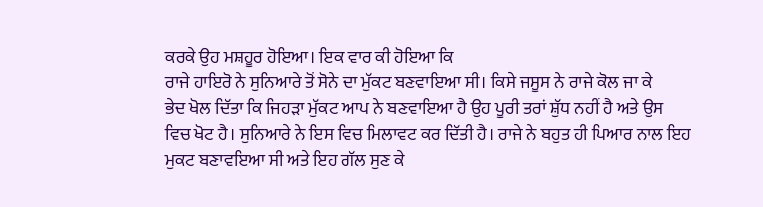ਕਰਕੇ ਉਹ ਮਸ਼ਹੂਰ ਹੋਇਆ। ਇਕ ਵਾਰ ਕੀ ਹੋਇਆ ਕਿ
ਰਾਜੇ ਹਾਇਰੋ ਨੇ ਸੁਨਿਆਰੇ ਤੋਂ ਸੋਨੇ ਦਾ ਮੁੱਕਟ ਬਣਵਾਇਆ ਸੀ। ਕਿਸੇ ਜਸੂਸ ਨੇ ਰਾਜੇ ਕੋਲ ਜਾ ਕੇ
ਭੇਦ ਖੋਲ ਦਿੱਤਾ ਕਿ ਜਿਹੜਾ ਮੁੱਕਟ ਆਪ ਨੇ ਬਣਵਾਇਆ ਹੈ ਉਹ ਪੂਰੀ ਤਰਾਂ ਸ਼ੁੱਧ ਨਹੀਂ ਹੈ ਅਤੇ ਉਸ
ਵਿਚ ਖੋਟ ਹੈ। ਸੁਨਿਆਰੇ ਨੇ ਇਸ ਵਿਚ ਮਿਲਾਵਟ ਕਰ ਦਿੱਤੀ ਹੈ। ਰਾਜੇ ਨੇ ਬਹੁਤ ਹੀ ਪਿਆਰ ਨਾਲ ਇਹ
ਮੁਕਟ ਬਣਾਵਇਆ ਸੀ ਅਤੇ ਇਹ ਗੱਲ ਸੁਣ ਕੇ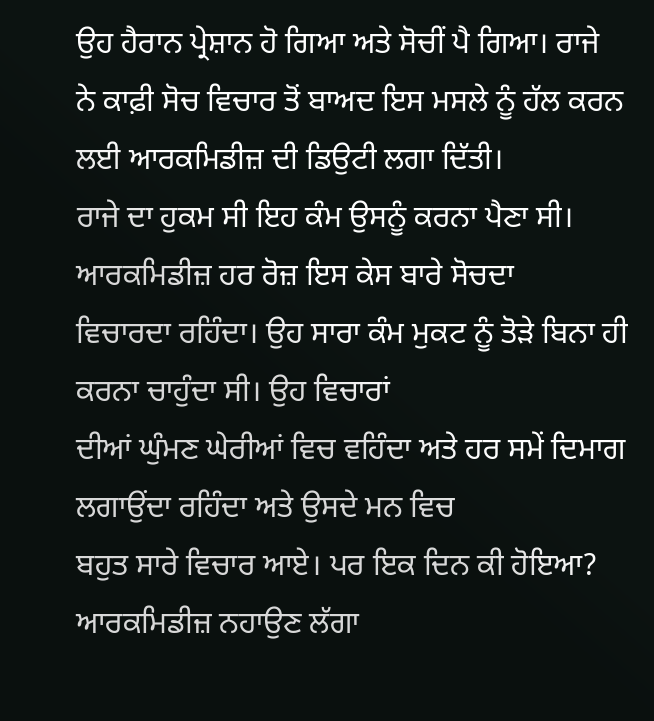ਉਹ ਹੈਰਾਨ ਪ੍ਰੇਸ਼ਾਨ ਹੋ ਗਿਆ ਅਤੇ ਸੋਚੀਂ ਪੈ ਗਿਆ। ਰਾਜੇ
ਨੇ ਕਾਫ਼ੀ ਸੋਚ ਵਿਚਾਰ ਤੋਂ ਬਾਅਦ ਇਸ ਮਸਲੇ ਨੂੰ ਹੱਲ ਕਰਨ ਲਈ ਆਰਕਮਿਡੀਜ਼ ਦੀ ਡਿਉਟੀ ਲਗਾ ਦਿੱਤੀ।
ਰਾਜੇ ਦਾ ਹੁਕਮ ਸੀ ਇਹ ਕੰਮ ਉਸਨੂੰ ਕਰਨਾ ਪੈਣਾ ਸੀ। ਆਰਕਮਿਡੀਜ਼ ਹਰ ਰੋਜ਼ ਇਸ ਕੇਸ ਬਾਰੇ ਸੋਚਦਾ
ਵਿਚਾਰਦਾ ਰਹਿੰਦਾ। ਉਹ ਸਾਰਾ ਕੰਮ ਮੁਕਟ ਨੂੰ ਤੋੜੇ ਬਿਨਾ ਹੀ ਕਰਨਾ ਚਾਹੁੰਦਾ ਸੀ। ਉਹ ਵਿਚਾਰਾਂ
ਦੀਆਂ ਘੁੰਮਣ ਘੇਰੀਆਂ ਵਿਚ ਵਹਿੰਦਾ ਅਤੇ ਹਰ ਸਮੇਂ ਦਿਮਾਗ ਲਗਾਉਂਦਾ ਰਹਿੰਦਾ ਅਤੇ ਉਸਦੇ ਮਨ ਵਿਚ
ਬਹੁਤ ਸਾਰੇ ਵਿਚਾਰ ਆਏ। ਪਰ ਇਕ ਦਿਨ ਕੀ ਹੋਇਆ? ਆਰਕਮਿਡੀਜ਼ ਨਹਾਉਣ ਲੱਗਾ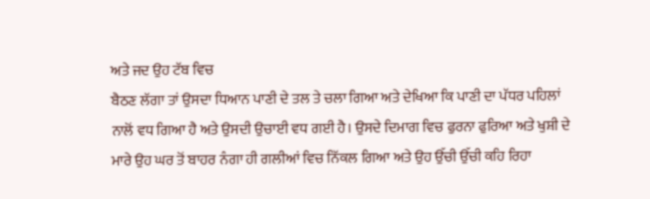ਅਤੇ ਜਦ ਉਹ ਟੱਬ ਵਿਚ
ਬੈਠਣ ਲੱਗਾ ਤਾਂ ਉਸਦਾ ਧਿਆਨ ਪਾਣੀ ਦੇ ਤਲ ਤੇ ਚਲਾ ਗਿਆ ਅਤੇ ਦੇਖਿਆ ਕਿ ਪਾਣੀ ਦਾ ਪੱਧਰ ਪਹਿਲਾਂ
ਨਾਲੋਂ ਵਧ ਗਿਆ ਹੈ ਅਤੇ ਉਸਦੀ ਉਚਾਈ ਵਧ ਗਈ ਹੈ। ਉਸਦੇ ਦਿਮਾਗ ਵਿਚ ਫੁਰਨਾ ਫੁਰਿਆ ਅਤੇ ਖੁਸ਼ੀ ਦੇ
ਮਾਰੇ ਉਹ ਘਰ ਤੋਂ ਬਾਹਰ ਨੰਗਾ ਹੀ ਗਲੀਆਂ ਵਿਚ ਨਿੱਕਲ ਗਿਆ ਅਤੇ ਉਹ ਉੱਚੀ ਉੱਚੀ ਕਹਿ ਰਿਹਾ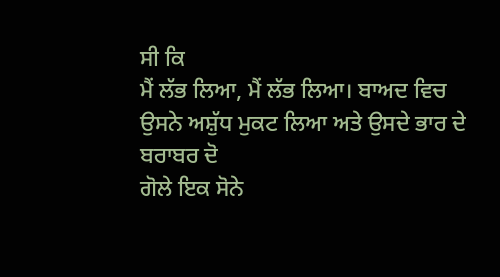ਸੀ ਕਿ
ਮੈਂ ਲੱਭ ਲਿਆ, ਮੈਂ ਲੱਭ ਲਿਆ। ਬਾਅਦ ਵਿਚ ਉਸਨੇ ਅਸ਼ੁੱਧ ਮੁਕਟ ਲਿਆ ਅਤੇ ਉਸਦੇ ਭਾਰ ਦੇ ਬਰਾਬਰ ਦੋ
ਗੋਲੇ ਇਕ ਸੋਨੇ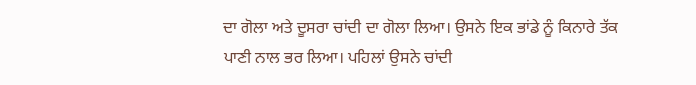ਦਾ ਗੋਲਾ ਅਤੇ ਦੂਸਰਾ ਚਾਂਦੀ ਦਾ ਗੋਲਾ ਲਿਆ। ਉਸਨੇ ਇਕ ਭਾਂਡੇ ਨੂੰ ਕਿਨਾਰੇ ਤੱਕ
ਪਾਣੀ ਨਾਲ ਭਰ ਲਿਆ। ਪਹਿਲਾਂ ਉਸਨੇ ਚਾਂਦੀ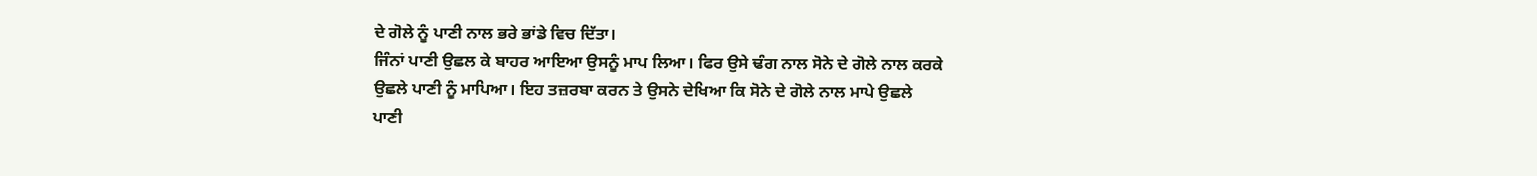ਦੇ ਗੋਲੇ ਨੂੰ ਪਾਣੀ ਨਾਲ ਭਰੇ ਭਾਂਡੇ ਵਿਚ ਦਿੱਤਾ।
ਜਿੰਨਾਂ ਪਾਣੀ ਉਛਲ ਕੇ ਬਾਹਰ ਆਇਆ ਉਸਨੂੰ ਮਾਪ ਲਿਆ। ਫਿਰ ਉਸੇ ਢੰਗ ਨਾਲ ਸੋਨੇ ਦੇ ਗੋਲੇ ਨਾਲ ਕਰਕੇ
ਉਛਲੇ ਪਾਣੀ ਨੂੰ ਮਾਪਿਆ। ਇਹ ਤਜ਼ਰਬਾ ਕਰਨ ਤੇ ਉਸਨੇ ਦੇਖਿਆ ਕਿ ਸੋਨੇ ਦੇ ਗੋਲੇ ਨਾਲ ਮਾਪੇ ਉਛਲੇ
ਪਾਣੀ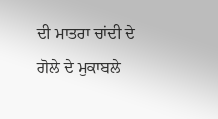ਦੀ ਮਾਤਰਾ ਚਾਂਦੀ ਦੇ ਗੋਲੇ ਦੇ ਮੁਕਾਬਲੇ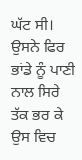ਘੱਟ ਸੀ। ਉਸਨੇ ਫਿਰ ਭਾਂਡੇ ਨੂੰ ਪਾਣੀ ਨਾਲ ਸਿਰੇ
ਤੱਕ ਭਰ ਕੇ ਉਸ ਵਿਚ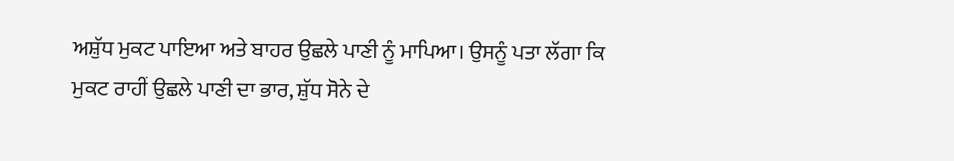ਅਸ਼ੁੱਧ ਮੁਕਟ ਪਾਇਆ ਅਤੇ ਬਾਹਰ ਉਛਲੇ ਪਾਣੀ ਨੂੰ ਮਾਪਿਆ। ਉਸਨੂੰ ਪਤਾ ਲੱਗਾ ਕਿ
ਮੁਕਟ ਰਾਹੀਂ ਉਛਲੇ ਪਾਣੀ ਦਾ ਭਾਰ, ਸ਼ੁੱਧ ਸੋਨੇ ਦੇ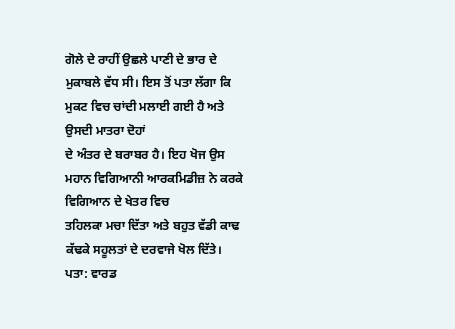ਗੋਲੇ ਦੇ ਰਾਹੀਂ ਉਛਲੇ ਪਾਣੀ ਦੇ ਭਾਰ ਦੇ
ਮੁਕਾਬਲੇ ਵੱਧ ਸੀ। ਇਸ ਤੋਂ ਪਤਾ ਲੱਗਾ ਕਿ ਮੁਕਟ ਵਿਚ ਚਾਂਦੀ ਮਲਾਈ ਗਈ ਹੈ ਅਤੇ ਉਸਦੀ ਮਾਤਰਾ ਦੋਹਾਂ
ਦੇ ਅੰਤਰ ਦੇ ਬਰਾਬਰ ਹੈ। ਇਹ ਖੋਜ ਉਸ ਮਹਾਨ ਵਿਗਿਆਨੀ ਆਰਕਮਿਡੀਜ਼ ਨੇ ਕਰਕੇ ਵਿਗਿਆਨ ਦੇ ਖੇਤਰ ਵਿਚ
ਤਹਿਲਕਾ ਮਚਾ ਦਿੱਤਾ ਅਤੇ ਬਹੁਤ ਵੱਡੀ ਕਾਢ ਕੱਢਕੇ ਸਹੂਲਤਾਂ ਦੇ ਦਰਵਾਜੇ ਖੋਲ ਦਿੱਤੇ।
ਪਤਾ: ਵਾਰਡ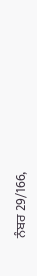ਨੰਬਰ 29/166,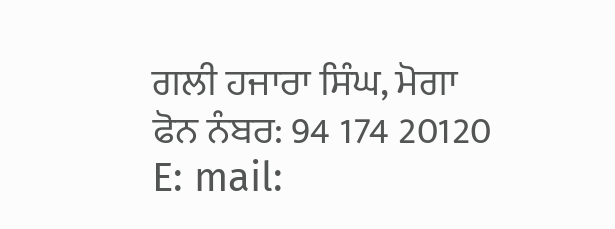ਗਲੀ ਹਜਾਰਾ ਸਿੰਘ, ਮੋਗਾ
ਫੋਨ ਨੰਬਰ: 94 174 20120
E: mail: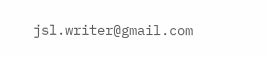jsl.writer@gmail.com